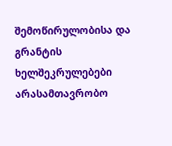შემოწირულობისა და გრანტის ხელშეკრულებები არასამთავრობო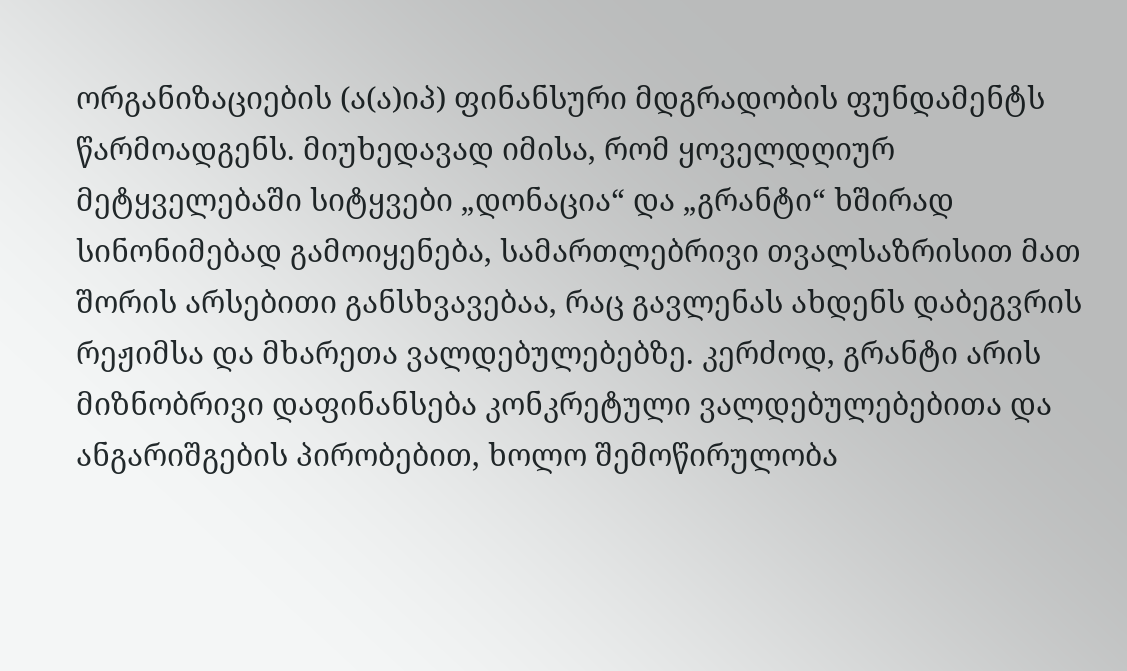ორგანიზაციების (ა(ა)იპ) ფინანსური მდგრადობის ფუნდამენტს წარმოადგენს. მიუხედავად იმისა, რომ ყოველდღიურ მეტყველებაში სიტყვები „დონაცია“ და „გრანტი“ ხშირად სინონიმებად გამოიყენება, სამართლებრივი თვალსაზრისით მათ შორის არსებითი განსხვავებაა, რაც გავლენას ახდენს დაბეგვრის რეჟიმსა და მხარეთა ვალდებულებებზე. კერძოდ, გრანტი არის მიზნობრივი დაფინანსება კონკრეტული ვალდებულებებითა და ანგარიშგების პირობებით, ხოლო შემოწირულობა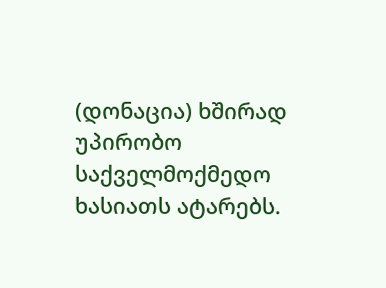(დონაცია) ხშირად უპირობო საქველმოქმედო ხასიათს ატარებს.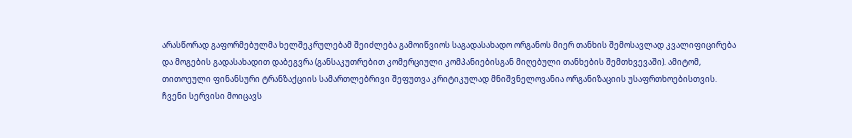არასწორად გაფორმებულმა ხელშეკრულებამ შეიძლება გამოიწვიოს საგადასახადო ორგანოს მიერ თანხის შემოსავლად კვალიფიცირება და მოგების გადასახადით დაბეგვრა (განსაკუთრებით კომერციული კომპანიებისგან მიღებული თანხების შემთხვევაში). ამიტომ, თითოეული ფინანსური ტრანზაქციის სამართლებრივი შეფუთვა კრიტიკულად მნიშვნელოვანია ორგანიზაციის უსაფრთხოებისთვის.
ჩვენი სერვისი მოიცავს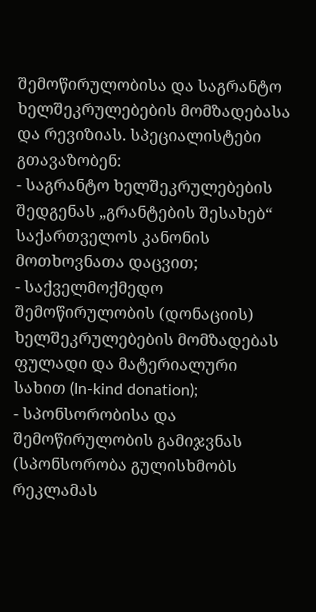შემოწირულობისა და საგრანტო ხელშეკრულებების მომზადებასა და რევიზიას. სპეციალისტები გთავაზობენ:
- საგრანტო ხელშეკრულებების შედგენას „გრანტების შესახებ“ საქართველოს კანონის მოთხოვნათა დაცვით;
- საქველმოქმედო შემოწირულობის (დონაციის) ხელშეკრულებების მომზადებას ფულადი და მატერიალური სახით (In-kind donation);
- სპონსორობისა და შემოწირულობის გამიჯვნას (სპონსორობა გულისხმობს რეკლამას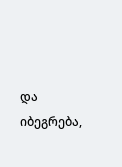და იბეგრება,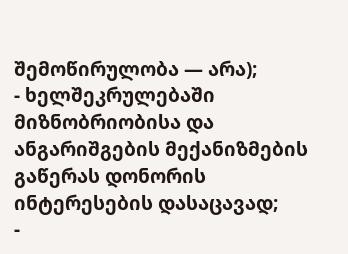შემოწირულობა — არა);
- ხელშეკრულებაში მიზნობრიობისა და ანგარიშგების მექანიზმების გაწერას დონორის ინტერესების დასაცავად;
-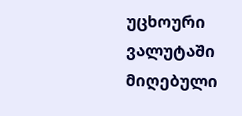უცხოური ვალუტაში მიღებული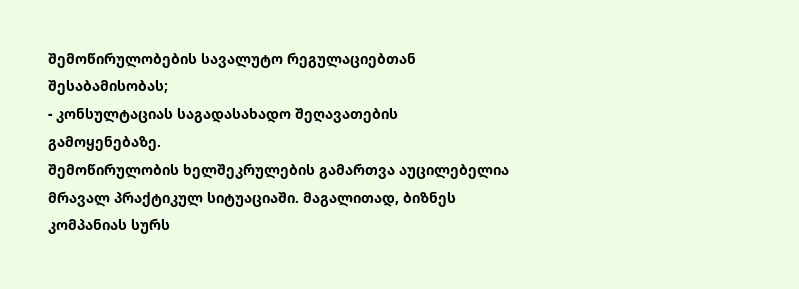შემოწირულობების სავალუტო რეგულაციებთან შესაბამისობას;
- კონსულტაციას საგადასახადო შეღავათების გამოყენებაზე.
შემოწირულობის ხელშეკრულების გამართვა აუცილებელია მრავალ პრაქტიკულ სიტუაციაში. მაგალითად, ბიზნეს კომპანიას სურს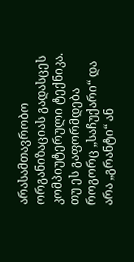არასამთავრობო ორგანიზაციას გადასცეს კომპიუტერული ტექნიკა. თუ ეს გაფორმდება როგორც „საჩუქარი“ და არა „გრანტი“ ან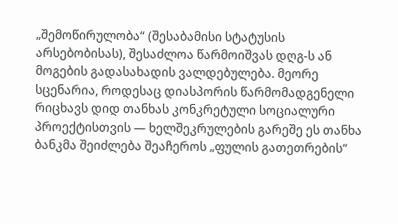„შემოწირულობა“ (შესაბამისი სტატუსის არსებობისას), შესაძლოა წარმოიშვას დღგ-ს ან მოგების გადასახადის ვალდებულება. მეორე სცენარია, როდესაც დიასპორის წარმომადგენელი რიცხავს დიდ თანხას კონკრეტული სოციალური პროექტისთვის — ხელშეკრულების გარეშე ეს თანხა ბანკმა შეიძლება შეაჩეროს „ფულის გათეთრების“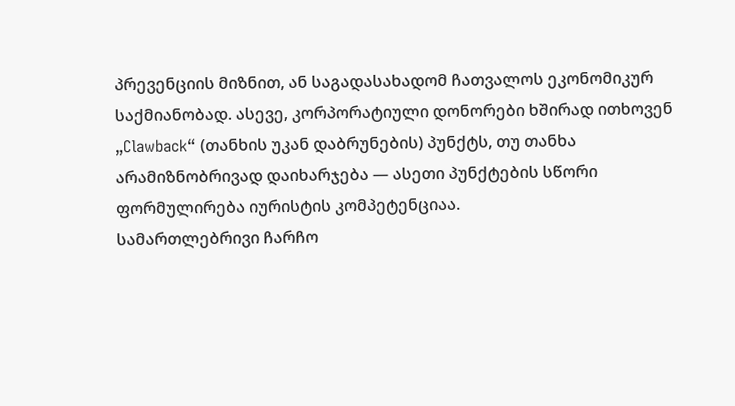პრევენციის მიზნით, ან საგადასახადომ ჩათვალოს ეკონომიკურ საქმიანობად. ასევე, კორპორატიული დონორები ხშირად ითხოვენ „Clawback“ (თანხის უკან დაბრუნების) პუნქტს, თუ თანხა არამიზნობრივად დაიხარჯება — ასეთი პუნქტების სწორი ფორმულირება იურისტის კომპეტენციაა.
სამართლებრივი ჩარჩო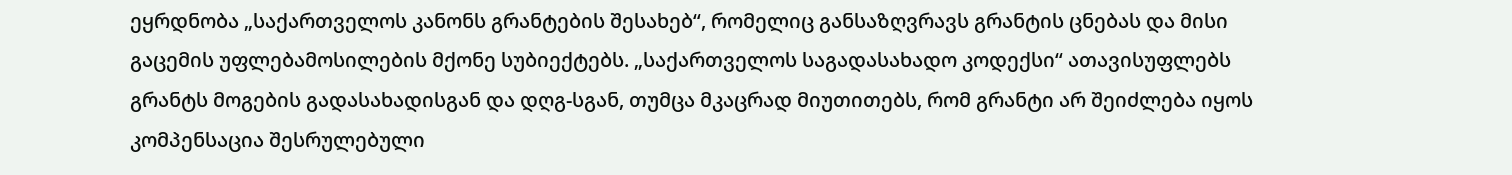ეყრდნობა „საქართველოს კანონს გრანტების შესახებ“, რომელიც განსაზღვრავს გრანტის ცნებას და მისი გაცემის უფლებამოსილების მქონე სუბიექტებს. „საქართველოს საგადასახადო კოდექსი“ ათავისუფლებს გრანტს მოგების გადასახადისგან და დღგ-სგან, თუმცა მკაცრად მიუთითებს, რომ გრანტი არ შეიძლება იყოს კომპენსაცია შესრულებული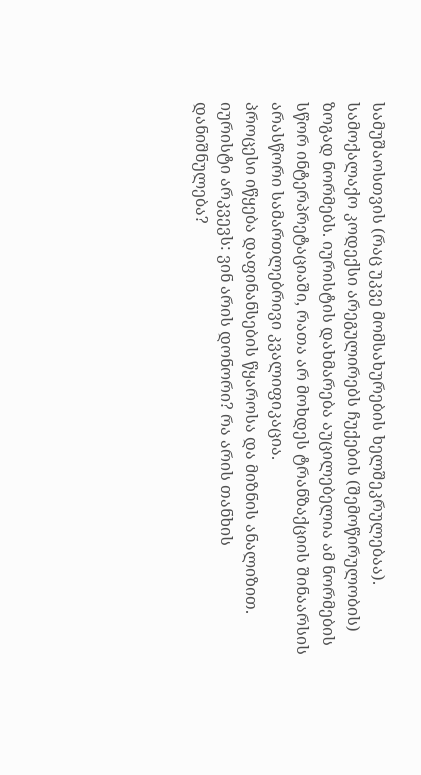სამუშაოსთვის (რაც უკვე მომსახურების ხელშეკრულებაა). სამოქალაქო კოდექსი არეგულირებს ჩუქების (შემოწირულობის) ზოგად ნორმებს. იურისტის დახმარება აუცილებელია ამ ნორმების სწორ ინტერპრეტაციაში, რათა არ მოხდეს ტრანზაქციის შინაარსის არასწორი სამართლებრივი კვალიფიკაცია.
პროცესი იწყება დაფინანსების წყაროსა და მიზნის ანალიზით. იურისტი არკვევს: ვინ არის დონორი? რა არის თანხის დანიშნულება?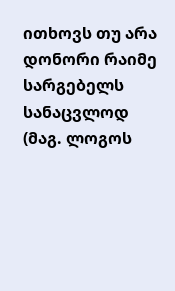ითხოვს თუ არა დონორი რაიმე სარგებელს სანაცვლოდ (მაგ. ლოგოს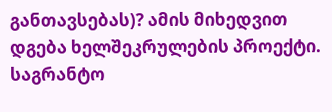განთავსებას)? ამის მიხედვით დგება ხელშეკრულების პროექტი. საგრანტო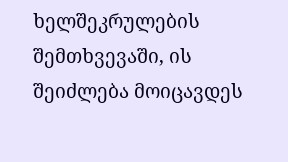ხელშეკრულების შემთხვევაში, ის შეიძლება მოიცავდეს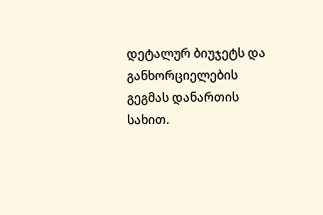დეტალურ ბიუჯეტს და განხორციელების გეგმას დანართის სახით.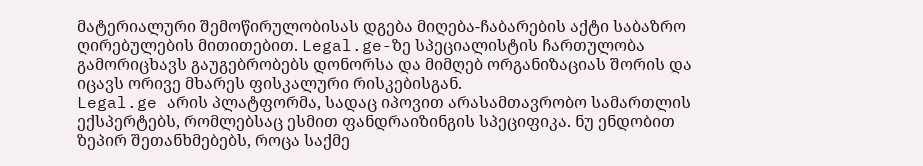მატერიალური შემოწირულობისას დგება მიღება-ჩაბარების აქტი საბაზრო ღირებულების მითითებით. Legal.ge-ზე სპეციალისტის ჩართულობა გამორიცხავს გაუგებრობებს დონორსა და მიმღებ ორგანიზაციას შორის და იცავს ორივე მხარეს ფისკალური რისკებისგან.
Legal.ge არის პლატფორმა, სადაც იპოვით არასამთავრობო სამართლის ექსპერტებს, რომლებსაც ესმით ფანდრაიზინგის სპეციფიკა. ნუ ენდობით ზეპირ შეთანხმებებს, როცა საქმე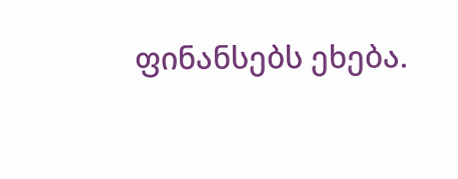ფინანსებს ეხება.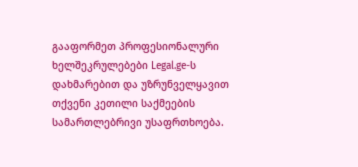გააფორმეთ პროფესიონალური ხელშეკრულებები Legal.ge-ს დახმარებით და უზრუნველყავით თქვენი კეთილი საქმეების სამართლებრივი უსაფრთხოება.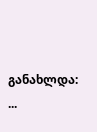განახლდა: ...